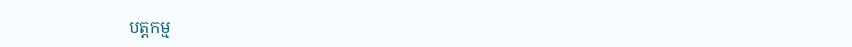បត្តកម្ម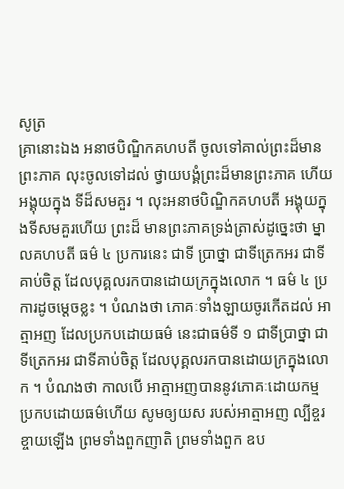សូត្រ
គ្រានោះឯង អនាថបិណ្ឌិកគហបតី ចូលទៅគាល់ព្រះដ៏មាន ព្រះភាគ លុះចូលទៅដល់ ថ្វាយបង្គំព្រះដ៏មានព្រះភាគ ហើយអង្គុយក្នុង ទីដ៏សមគួរ ។ លុះអនាថបិណ្ឌិកគហបតី អង្គុយក្នុងទីសមគួរហើយ ព្រះដ៏ មានព្រះភាគទ្រង់ត្រាស់ដូច្នេះថា ម្នាលគហបតី ធម៌ ៤ ប្រការនេះ ជាទី ប្រាថ្នា ជាទីត្រេកអរ ជាទីគាប់ចិត្ត ដែលបុគ្គលរកបានដោយក្រក្នុងលោក ។ ធម៌ ៤ ប្រការដូចម្តេចខ្លះ ។ បំណងថា ភោគៈទាំងឡាយចូរកើតដល់ អាត្មាអញ ដែលប្រកបដោយធម៌ នេះជាធម៌ទី ១ ជាទីប្រាថ្នា ជាទីត្រេកអរ ជាទីគាប់ចិត្ត ដែលបុគ្គលរកបានដោយក្រក្នុងលោក ។ បំណងថា កាលបើ អាត្មាអញបាននូវភោគៈដោយកម្ម ប្រកបដោយធម៌ហើយ សូមឲ្យយស របស់អាត្មាអញ ល្បីខ្ចរខ្ចាយឡើង ព្រមទាំងពួកញាតិ ព្រមទាំងពួក ឧប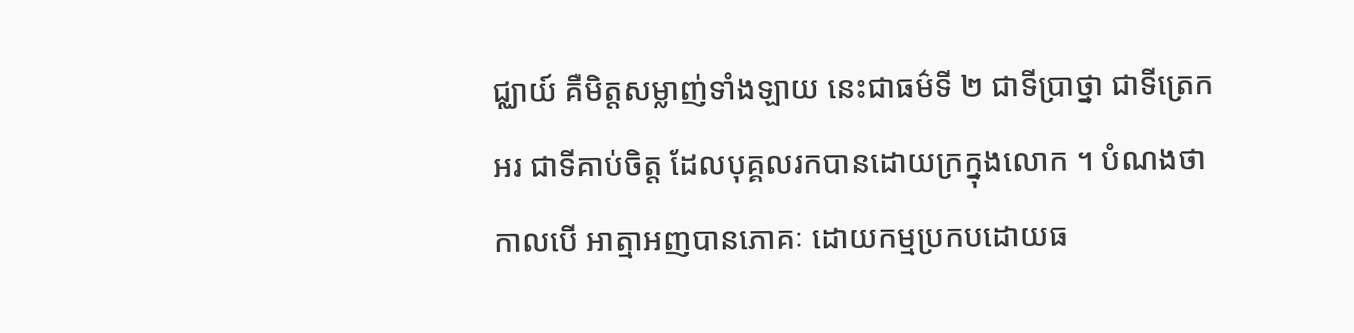ជ្ឈាយ៍ គឺមិត្តសម្លាញ់ទាំងឡាយ នេះជាធម៌ទី ២ ជាទីប្រាថ្នា ជាទីត្រេកអរ ជាទីគាប់ចិត្ត ដែលបុគ្គលរកបានដោយក្រក្នុងលោក ។ បំណងថា កាលបើ អាត្មាអញបានភោគៈ ដោយកម្មប្រកបដោយធ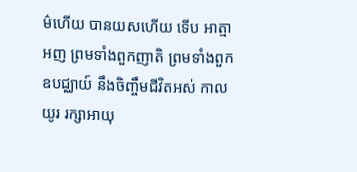ម៌ហើយ បានយសហើយ ទើប អាត្មាអញ ព្រមទាំងពួកញាតិ ព្រមទាំងពួកឧបជ្ឈាយ៍ នឹងចិញ្ចឹមជីវិតអស់ កាលយូរ រក្សាអាយុ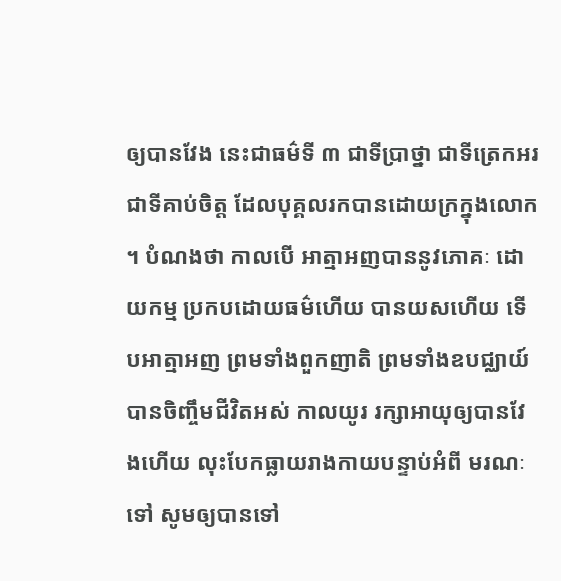ឲ្យបានវែង នេះជាធម៌ទី ៣ ជាទីប្រាថ្នា ជាទីត្រេកអរ ជាទីគាប់ចិត្ត ដែលបុគ្គលរកបានដោយក្រក្នុងលោក ។ បំណងថា កាលបើ អាត្មាអញបាននូវភោគៈ ដោយកម្ម ប្រកបដោយធម៌ហើយ បានយសហើយ ទើបអាត្មាអញ ព្រមទាំងពួកញាតិ ព្រមទាំងឧបជ្ឈាយ៍ បានចិញ្ចឹមជីវិតអស់ កាលយូរ រក្សាអាយុឲ្យបានវែងហើយ លុះបែកធ្លាយរាងកាយបន្ទាប់អំពី មរណៈទៅ សូមឲ្យបានទៅ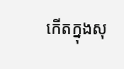កើតក្នុងសុ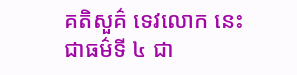គតិសួគ៌ ទេវលោក នេះជាធម៌ទី ៤ ជា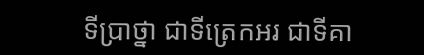ទីប្រាថ្នា ជាទីត្រេកអរ ជាទីគា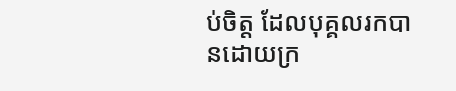ប់ចិត្ត ដែលបុគ្គលរកបានដោយក្រ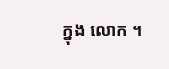ក្នុង លោក ។